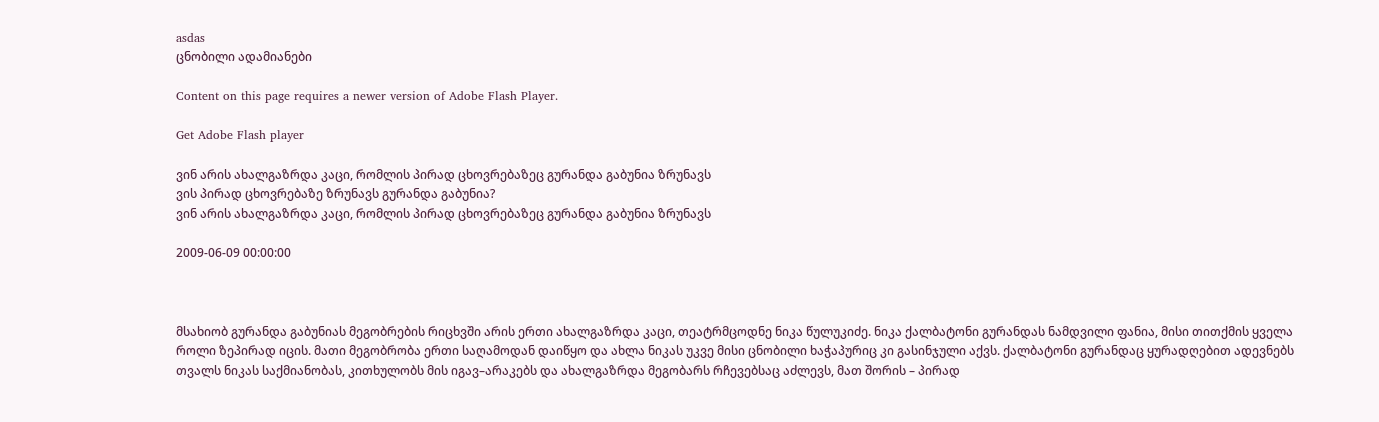asdas
ცნობილი ადამიანები

Content on this page requires a newer version of Adobe Flash Player.

Get Adobe Flash player

ვინ არის ახალგაზრდა კაცი, რომლის პირად ცხოვრებაზეც გურანდა გაბუნია ზრუნავს
ვის პირად ცხოვრებაზე ზრუნავს გურანდა გაბუნია?
ვინ არის ახალგაზრდა კაცი, რომლის პირად ცხოვრებაზეც გურანდა გაბუნია ზრუნავს

2009-06-09 00:00:00



მსახიობ გურანდა გაბუნიას მეგობრების რიცხვში არის ერთი ახალგაზრდა კაცი, თეატრმცოდნე ნიკა წულუკიძე. ნიკა ქალბატონი გურანდას ნამდვილი ფანია, მისი თითქმის ყველა როლი ზეპირად იცის. მათი მეგობრობა ერთი საღამოდან დაიწყო და ახლა ნიკას უკვე მისი ცნობილი ხაჭაპურიც კი გასინჯული აქვს. ქალბატონი გურანდაც ყურადღებით ადევნებს თვალს ნიკას საქმიანობას, კითხულობს მის იგავ–არაკებს და ახალგაზრდა მეგობარს რჩევებსაც აძლევს, მათ შორის – პირად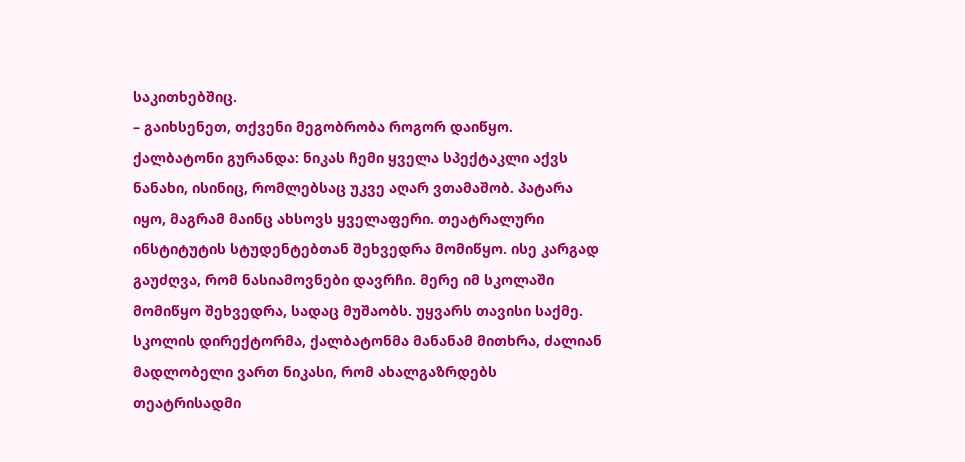საკითხებშიც.
– გაიხსენეთ, თქვენი მეგობრობა როგორ დაიწყო.
ქალბატონი გურანდა: ნიკას ჩემი ყველა სპექტაკლი აქვს ნანახი, ისინიც, რომლებსაც უკვე აღარ ვთამაშობ. პატარა იყო, მაგრამ მაინც ახსოვს ყველაფერი. თეატრალური ინსტიტუტის სტუდენტებთან შეხვედრა მომიწყო. ისე კარგად გაუძღვა, რომ ნასიამოვნები დავრჩი. მერე იმ სკოლაში მომიწყო შეხვედრა, სადაც მუშაობს. უყვარს თავისი საქმე. სკოლის დირექტორმა, ქალბატონმა მანანამ მითხრა, ძალიან მადლობელი ვართ ნიკასი, რომ ახალგაზრდებს თეატრისადმი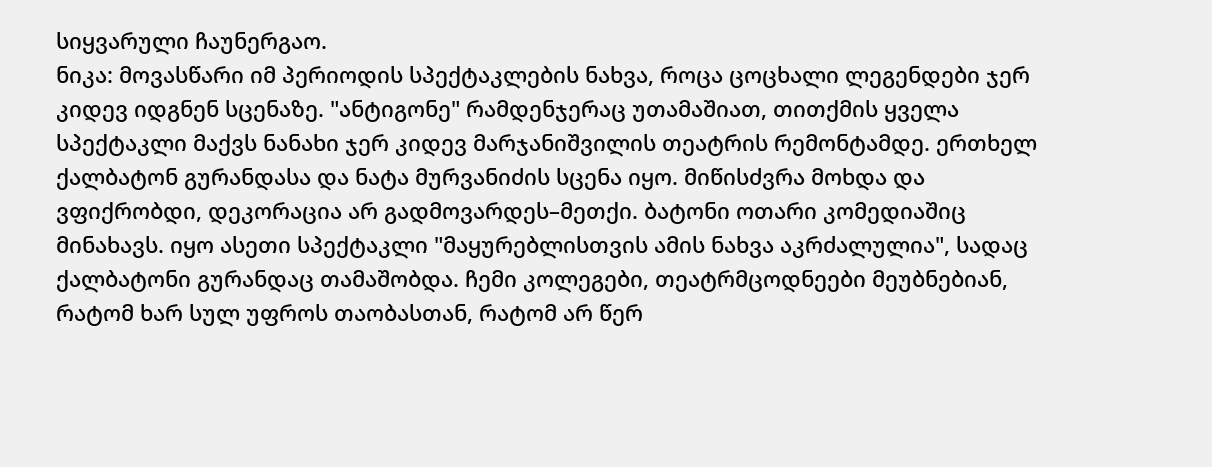სიყვარული ჩაუნერგაო.
ნიკა: მოვასწარი იმ პერიოდის სპექტაკლების ნახვა, როცა ცოცხალი ლეგენდები ჯერ კიდევ იდგნენ სცენაზე. "ანტიგონე" რამდენჯერაც უთამაშიათ, თითქმის ყველა სპექტაკლი მაქვს ნანახი ჯერ კიდევ მარჯანიშვილის თეატრის რემონტამდე. ერთხელ ქალბატონ გურანდასა და ნატა მურვანიძის სცენა იყო. მიწისძვრა მოხდა და ვფიქრობდი, დეკორაცია არ გადმოვარდეს–მეთქი. ბატონი ოთარი კომედიაშიც მინახავს. იყო ასეთი სპექტაკლი "მაყურებლისთვის ამის ნახვა აკრძალულია", სადაც ქალბატონი გურანდაც თამაშობდა. ჩემი კოლეგები, თეატრმცოდნეები მეუბნებიან, რატომ ხარ სულ უფროს თაობასთან, რატომ არ წერ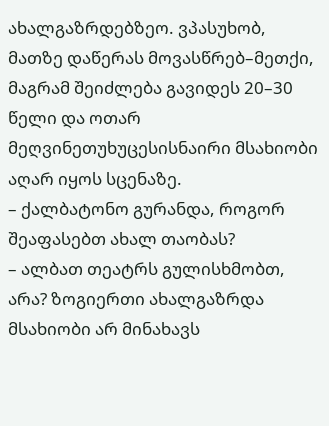ახალგაზრდებზეო. ვპასუხობ, მათზე დაწერას მოვასწრებ–მეთქი, მაგრამ შეიძლება გავიდეს 20–30 წელი და ოთარ მეღვინეთუხუცესისნაირი მსახიობი აღარ იყოს სცენაზე.
– ქალბატონო გურანდა, როგორ შეაფასებთ ახალ თაობას?
– ალბათ თეატრს გულისხმობთ, არა? ზოგიერთი ახალგაზრდა მსახიობი არ მინახავს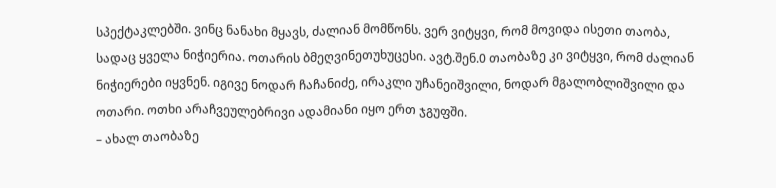სპექტაკლებში. ვინც ნანახი მყავს, ძალიან მომწონს. ვერ ვიტყვი, რომ მოვიდა ისეთი თაობა, სადაც ყველა ნიჭიერია. ოთარის ბმეღვინეთუხუცესი. ავტ.შენ.0 თაობაზე კი ვიტყვი, რომ ძალიან ნიჭიერები იყვნენ. იგივე ნოდარ ჩაჩანიძე, ირაკლი უჩანეიშვილი, ნოდარ მგალობლიშვილი და ოთარი. ოთხი არაჩვეულებრივი ადამიანი იყო ერთ ჯგუფში.
– ახალ თაობაზე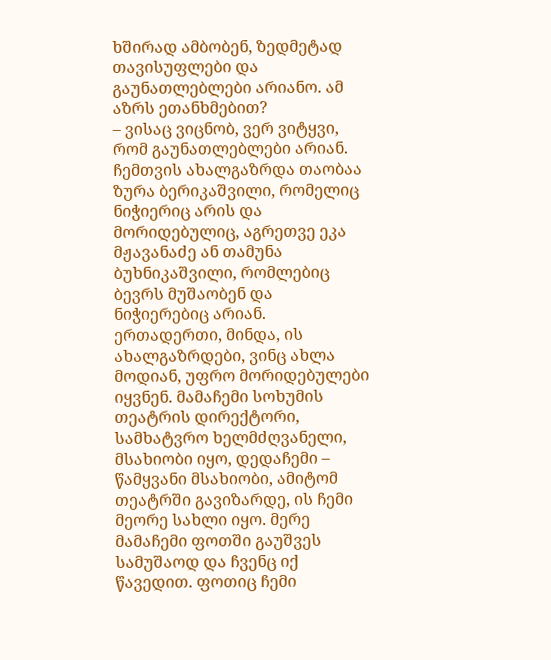ხშირად ამბობენ, ზედმეტად თავისუფლები და გაუნათლებლები არიანო. ამ აზრს ეთანხმებით?
– ვისაც ვიცნობ, ვერ ვიტყვი, რომ გაუნათლებლები არიან. ჩემთვის ახალგაზრდა თაობაა ზურა ბერიკაშვილი, რომელიც ნიჭიერიც არის და მორიდებულიც, აგრეთვე ეკა მჟავანაძე ან თამუნა ბუხნიკაშვილი, რომლებიც ბევრს მუშაობენ და ნიჭიერებიც არიან. ერთადერთი, მინდა, ის ახალგაზრდები, ვინც ახლა მოდიან, უფრო მორიდებულები იყვნენ. მამაჩემი სოხუმის თეატრის დირექტორი, სამხატვრო ხელმძღვანელი, მსახიობი იყო, დედაჩემი – წამყვანი მსახიობი, ამიტომ თეატრში გავიზარდე, ის ჩემი მეორე სახლი იყო. მერე მამაჩემი ფოთში გაუშვეს სამუშაოდ და ჩვენც იქ წავედით. ფოთიც ჩემი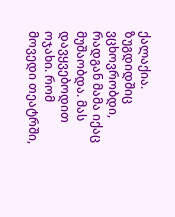ქალაქია. ზუგდიდშიც ვცხოვრობდი, რადგან მამა იქაც მუშაობდა. მას დავყვებოდით ოჯახი. რომ მოვედი თეატრში,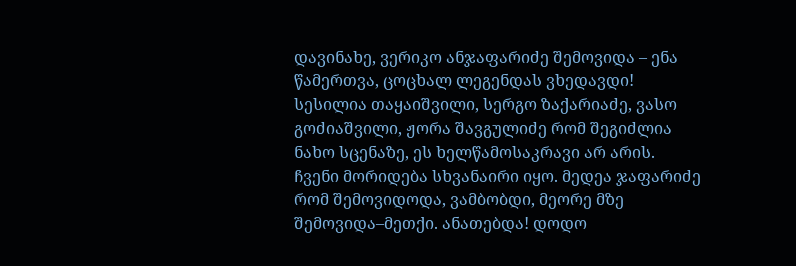დავინახე, ვერიკო ანჯაფარიძე შემოვიდა – ენა წამერთვა, ცოცხალ ლეგენდას ვხედავდი! სესილია თაყაიშვილი, სერგო ზაქარიაძე, ვასო გოძიაშვილი, ჟორა შავგულიძე რომ შეგიძლია ნახო სცენაზე, ეს ხელწამოსაკრავი არ არის. ჩვენი მორიდება სხვანაირი იყო. მედეა ჯაფარიძე რომ შემოვიდოდა, ვამბობდი, მეორე მზე შემოვიდა–მეთქი. ანათებდა! დოდო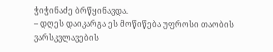ჭიჭინაძე ბრწყინავდა.
– დღეს დაიკარგა ეს მოწიწება უფროსი თაობის ვარსკვლავების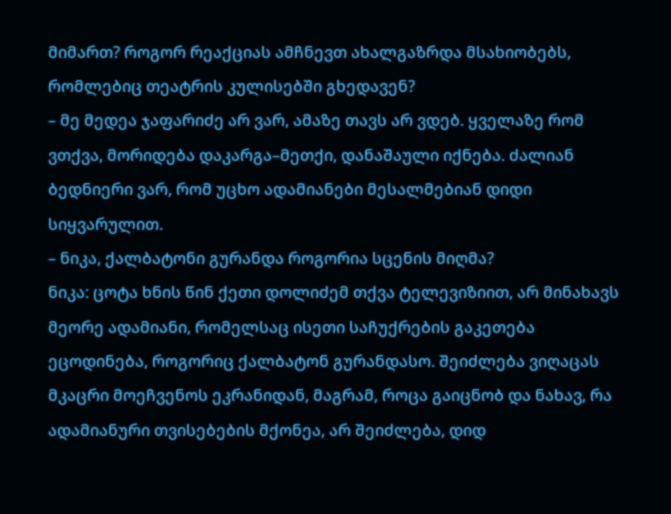მიმართ? როგორ რეაქციას ამჩნევთ ახალგაზრდა მსახიობებს, რომლებიც თეატრის კულისებში გხედავენ?
– მე მედეა ჯაფარიძე არ ვარ, ამაზე თავს არ ვდებ. ყველაზე რომ ვთქვა, მორიდება დაკარგა–მეთქი, დანაშაული იქნება. ძალიან ბედნიერი ვარ, რომ უცხო ადამიანები მესალმებიან დიდი სიყვარულით.
– ნიკა, ქალბატონი გურანდა როგორია სცენის მიღმა?
ნიკა: ცოტა ხნის წინ ქეთი დოლიძემ თქვა ტელევიზიით, არ მინახავს მეორე ადამიანი, რომელსაც ისეთი საჩუქრების გაკეთება ეცოდინება, როგორიც ქალბატონ გურანდასო. შეიძლება ვიღაცას მკაცრი მოეჩვენოს ეკრანიდან, მაგრამ, როცა გაიცნობ და ნახავ, რა ადამიანური თვისებების მქონეა, არ შეიძლება, დიდ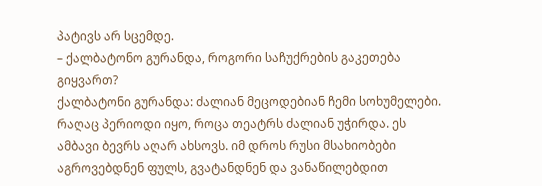პატივს არ სცემდე.
– ქალბატონო გურანდა, როგორი საჩუქრების გაკეთება გიყვართ?
ქალბატონი გურანდა: ძალიან მეცოდებიან ჩემი სოხუმელები. რაღაც პერიოდი იყო, როცა თეატრს ძალიან უჭირდა. ეს ამბავი ბევრს აღარ ახსოვს. იმ დროს რუსი მსახიობები აგროვებდნენ ფულს, გვატანდნენ და ვანაწილებდით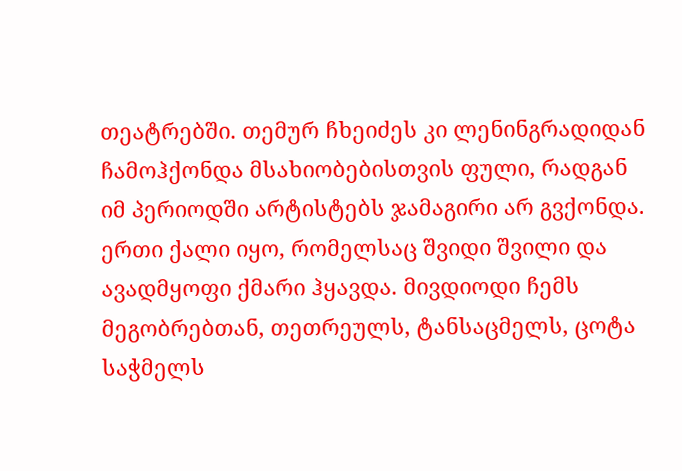თეატრებში. თემურ ჩხეიძეს კი ლენინგრადიდან ჩამოჰქონდა მსახიობებისთვის ფული, რადგან იმ პერიოდში არტისტებს ჯამაგირი არ გვქონდა. ერთი ქალი იყო, რომელსაც შვიდი შვილი და ავადმყოფი ქმარი ჰყავდა. მივდიოდი ჩემს მეგობრებთან, თეთრეულს, ტანსაცმელს, ცოტა საჭმელს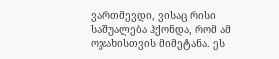ვართმევდი, ვისაც რისი საშუალება ჰქონდა, რომ ამ ოჯახისთვის მიმეტანა. ეს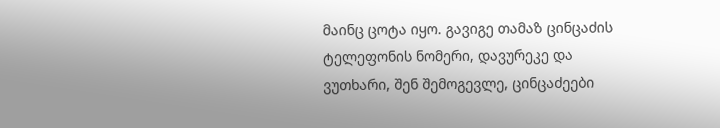მაინც ცოტა იყო. გავიგე თამაზ ცინცაძის ტელეფონის ნომერი, დავურეკე და ვუთხარი, შენ შემოგევლე, ცინცაძეები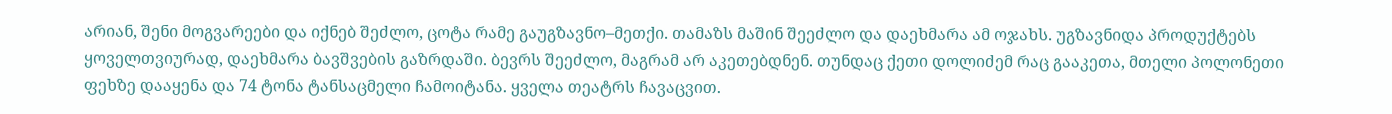არიან, შენი მოგვარეები და იქნებ შეძლო, ცოტა რამე გაუგზავნო–მეთქი. თამაზს მაშინ შეეძლო და დაეხმარა ამ ოჯახს. უგზავნიდა პროდუქტებს ყოველთვიურად, დაეხმარა ბავშვების გაზრდაში. ბევრს შეეძლო, მაგრამ არ აკეთებდნენ. თუნდაც ქეთი დოლიძემ რაც გააკეთა, მთელი პოლონეთი ფეხზე დააყენა და 74 ტონა ტანსაცმელი ჩამოიტანა. ყველა თეატრს ჩავაცვით.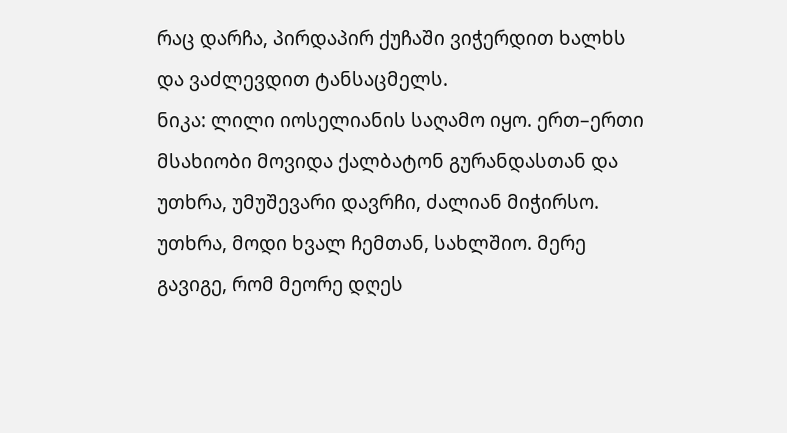რაც დარჩა, პირდაპირ ქუჩაში ვიჭერდით ხალხს და ვაძლევდით ტანსაცმელს.
ნიკა: ლილი იოსელიანის საღამო იყო. ერთ–ერთი მსახიობი მოვიდა ქალბატონ გურანდასთან და უთხრა, უმუშევარი დავრჩი, ძალიან მიჭირსო. უთხრა, მოდი ხვალ ჩემთან, სახლშიო. მერე გავიგე, რომ მეორე დღეს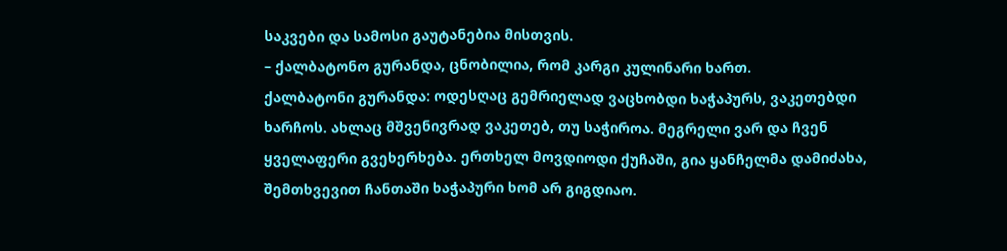საკვები და სამოსი გაუტანებია მისთვის.
– ქალბატონო გურანდა, ცნობილია, რომ კარგი კულინარი ხართ.
ქალბატონი გურანდა: ოდესღაც გემრიელად ვაცხობდი ხაჭაპურს, ვაკეთებდი ხარჩოს. ახლაც მშვენივრად ვაკეთებ, თუ საჭიროა. მეგრელი ვარ და ჩვენ ყველაფერი გვეხერხება. ერთხელ მოვდიოდი ქუჩაში, გია ყანჩელმა დამიძახა, შემთხვევით ჩანთაში ხაჭაპური ხომ არ გიგდიაო.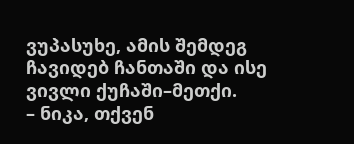ვუპასუხე, ამის შემდეგ ჩავიდებ ჩანთაში და ისე ვივლი ქუჩაში–მეთქი.
– ნიკა, თქვენ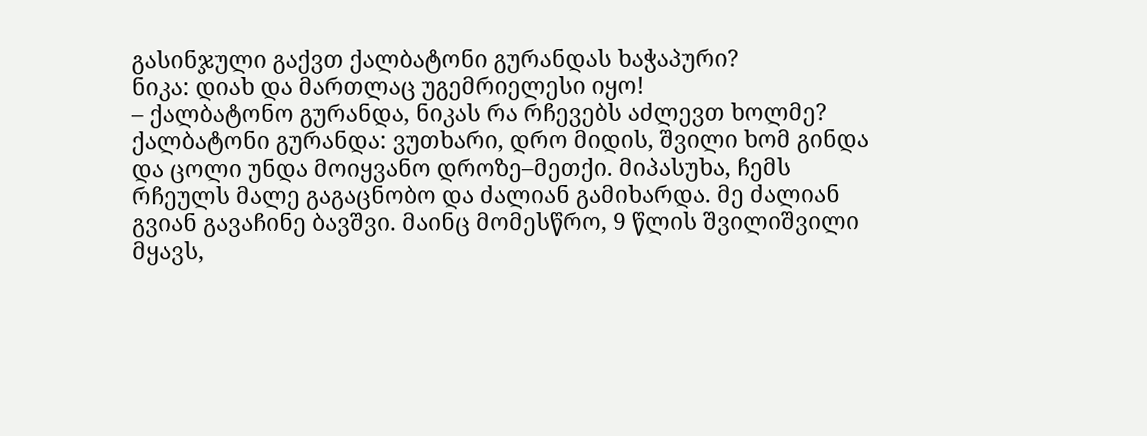გასინჯული გაქვთ ქალბატონი გურანდას ხაჭაპური?
ნიკა: დიახ და მართლაც უგემრიელესი იყო!
– ქალბატონო გურანდა, ნიკას რა რჩევებს აძლევთ ხოლმე?
ქალბატონი გურანდა: ვუთხარი, დრო მიდის, შვილი ხომ გინდა და ცოლი უნდა მოიყვანო დროზე–მეთქი. მიპასუხა, ჩემს რჩეულს მალე გაგაცნობო და ძალიან გამიხარდა. მე ძალიან გვიან გავაჩინე ბავშვი. მაინც მომესწრო, 9 წლის შვილიშვილი მყავს,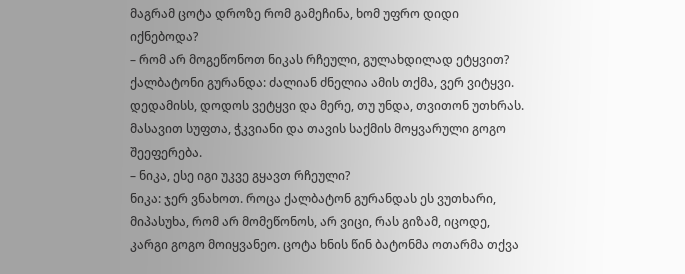მაგრამ ცოტა დროზე რომ გამეჩინა, ხომ უფრო დიდი იქნებოდა?
– რომ არ მოგეწონოთ ნიკას რჩეული, გულახდილად ეტყვით?
ქალბატონი გურანდა: ძალიან ძნელია ამის თქმა, ვერ ვიტყვი. დედამისს, დოდოს ვეტყვი და მერე, თუ უნდა, თვითონ უთხრას. მასავით სუფთა, ჭკვიანი და თავის საქმის მოყვარული გოგო შეეფერება.
– ნიკა, ესე იგი უკვე გყავთ რჩეული?
ნიკა: ჯერ ვნახოთ. როცა ქალბატონ გურანდას ეს ვუთხარი, მიპასუხა, რომ არ მომეწონოს, არ ვიცი, რას გიზამ, იცოდე, კარგი გოგო მოიყვანეო. ცოტა ხნის წინ ბატონმა ოთარმა თქვა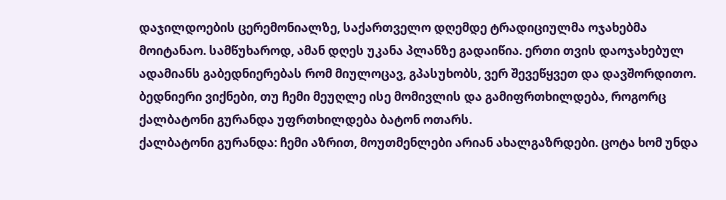დაჯილდოების ცერემონიალზე, საქართველო დღემდე ტრადიციულმა ოჯახებმა მოიტანაო. სამწუხაროდ, ამან დღეს უკანა პლანზე გადაიწია. ერთი თვის დაოჯახებულ ადამიანს გაბედნიერებას რომ მიულოცავ, გპასუხობს, ვერ შევეწყვეთ და დავშორდითო. ბედნიერი ვიქნები, თუ ჩემი მეუღლე ისე მომივლის და გამიფრთხილდება, როგორც ქალბატონი გურანდა უფრთხილდება ბატონ ოთარს.
ქალბატონი გურანდა: ჩემი აზრით, მოუთმენლები არიან ახალგაზრდები. ცოტა ხომ უნდა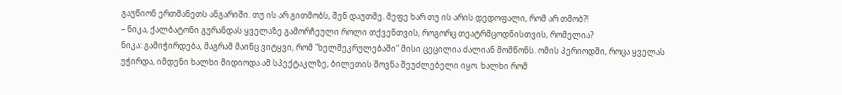გაუწიონ ერთმანეთს ანგარიში. თუ ის არ გითმობს, შენ დაუთმე. მეფე ხარ თუ ის არის დედოფალი, რომ არ თმობ?!
– ნიკა, ქალბატონი გურანდას ყველაზე გამორჩეული როლი თქვენთვის, როგორც თეატრმცოდნისთვის, რომელია?
ნიკა: გამიჭირდება, მაგრამ მაინც ვიტყვი, რომ "ხელშეკრულებაში" მისი ცეცილია ძალიან მომწონს. ომის პერიოდში, როცა ყველას უჭირდა, იმდენი ხალხი მიდიოდა ამ სპექტაკლზე, ბილეთის შოვნა შეუძლებელი იყო. ხალხი რომ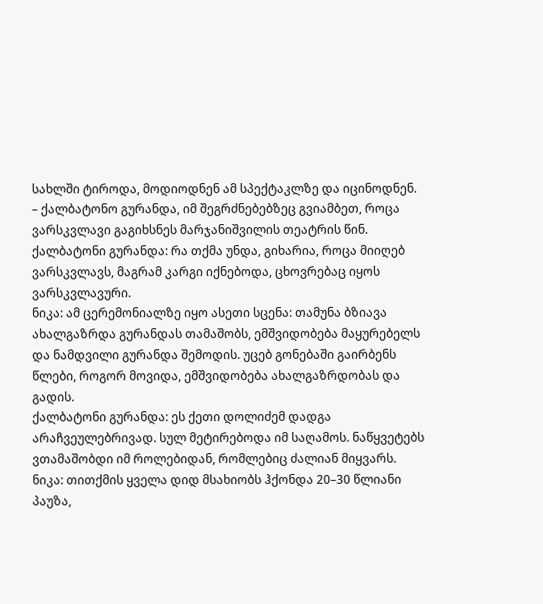სახლში ტიროდა, მოდიოდნენ ამ სპექტაკლზე და იცინოდნენ.
– ქალბატონო გურანდა, იმ შეგრძნებებზეც გვიამბეთ, როცა ვარსკვლავი გაგიხსნეს მარჯანიშვილის თეატრის წინ.
ქალბატონი გურანდა: რა თქმა უნდა, გიხარია, როცა მიიღებ ვარსკვლავს, მაგრამ კარგი იქნებოდა, ცხოვრებაც იყოს ვარსკვლავური.
ნიკა: ამ ცერემონიალზე იყო ასეთი სცენა: თამუნა ბზიავა ახალგაზრდა გურანდას თამაშობს, ემშვიდობება მაყურებელს და ნამდვილი გურანდა შემოდის. უცებ გონებაში გაირბენს წლები, როგორ მოვიდა, ემშვიდობება ახალგაზრდობას და გადის.
ქალბატონი გურანდა: ეს ქეთი დოლიძემ დადგა არაჩვეულებრივად. სულ მეტირებოდა იმ საღამოს. ნაწყვეტებს ვთამაშობდი იმ როლებიდან, რომლებიც ძალიან მიყვარს.
ნიკა: თითქმის ყველა დიდ მსახიობს ჰქონდა 20–30 წლიანი პაუზა,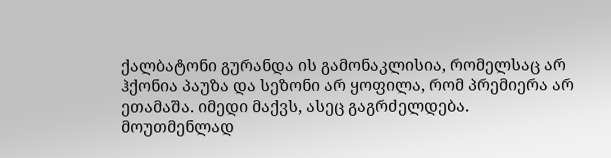ქალბატონი გურანდა ის გამონაკლისია, რომელსაც არ ჰქონია პაუზა და სეზონი არ ყოფილა, რომ პრემიერა არ ეთამაშა. იმედი მაქვს, ასეც გაგრძელდება. მოუთმენლად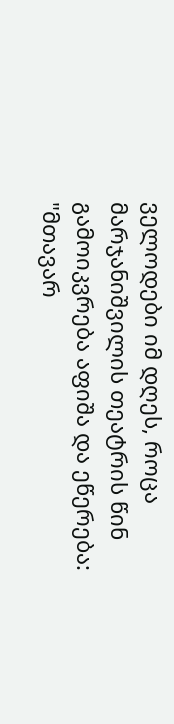ველოდები იმ დღეს, როცა მარჯანიშვილის თეატრის წინ გამოიკვრება აფიშა და ეწერება: "მთავარ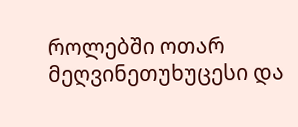როლებში ოთარ მეღვინეთუხუცესი და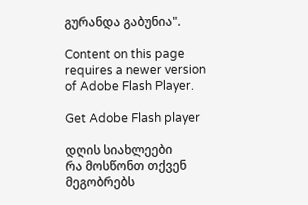გურანდა გაბუნია".

Content on this page requires a newer version of Adobe Flash Player.

Get Adobe Flash player

დღის სიახლეები
რა მოსწონთ თქვენ მეგობრებს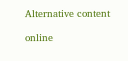Alternative content

online